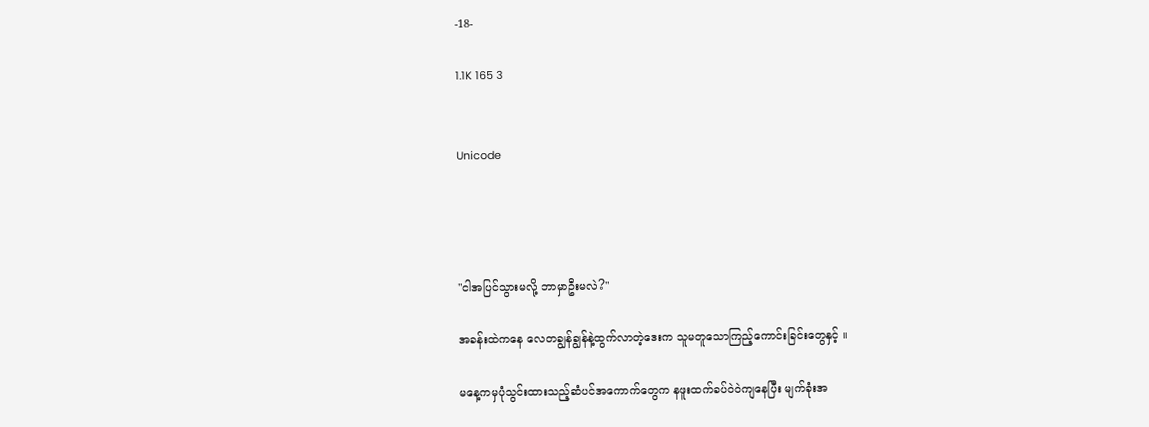-18-

1.1K 165 3


Unicode




"ငါအပြင်သွားမလို့ ဘာမှာဦးမလဲ?"

အခန်းထဲကနေ လေတချွန်ချွန်နဲ့ထွက်လာတဲ့ဒေးက သူမတူသောကြည့်ကောင်းခြင်းတွေနှင့် ။

မနေ့ကမှပုံသွင်းထားသည့်ဆံပင်အကောက်တွေက နဖူးထက်ခပ်ဝဲဝဲကျနေပြီး မျက်ခုံးအ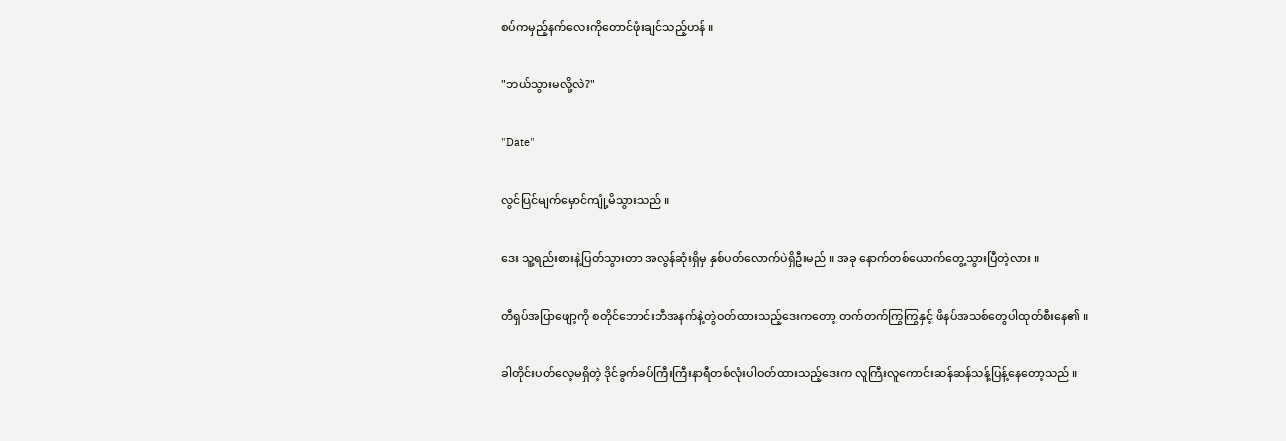စပ်ကမှည့်နက်လေးကိုတောင်ဖုံးချင်သည့်ဟန် ။

"ဘယ်သွားမလို့လဲ?"

"Date"

လွင်ပြင်မျက်မှောင်ကျုံ့မိသွားသည် ။

ဒေး သူ့ရည်းစားနဲ့ပြတ်သွားတာ အလွန်ဆုံးရှိမှ နှစ်ပတ်လောက်ပဲရှိဦးမည် ။ အခု နောက်တစ်ယောက်တွေ့သွားပြီတဲ့လား ။

တီရှပ်အပြာဖျော့ကို စတိုင်ဘောင်းဘီအနက်နဲ့တွဲဝတ်ထားသည့်ဒေးကတော့ တက်တက်ကြွကြွနှင့် ဖိနပ်အသစ်တွေပါထုတ်စီးနေ၏ ။

ခါတိုင်းပတ်လေ့မရှိတဲ့ ဒိုင်ခွက်ခပ်ကြီးကြီးနာရီတစ်လုံးပါဝတ်ထားသည့်ဒေးက လူကြီးလူကောင်းဆန်ဆန်သန့်ပြန့်နေတော့သည် ။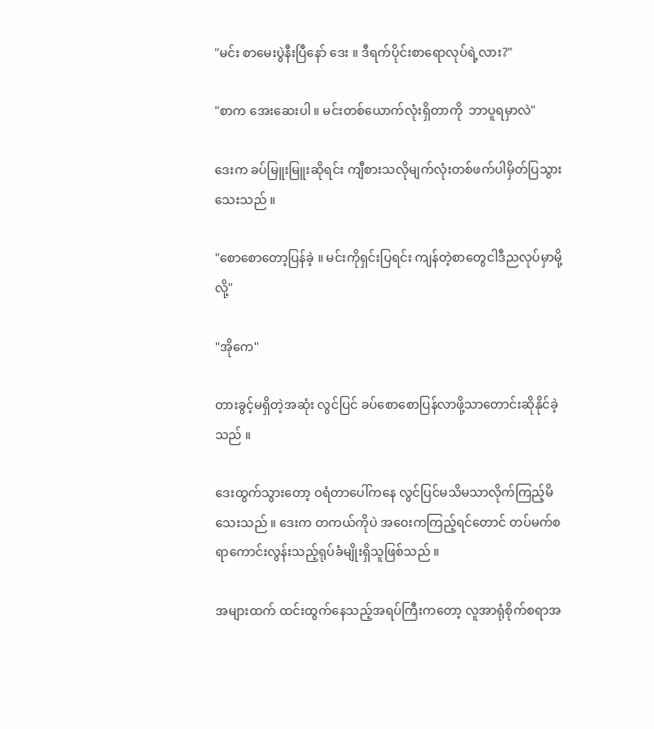"မင်း စာမေးပွဲနီးပြီနော် ဒေး ။ ဒီရက်ပိုင်းစာရောလုပ်ရဲ့လား?"

"စာက အေးဆေးပါ ။ မင်းတစ်ယောက်လုံးရှိတာကို  ဘာပူရမှာလဲ"

ဒေးက ခပ်မြူးမြူးဆိုရင်း ကျီစားသလိုမျက်လုံးတစ်ဖက်ပါမှိတ်ပြသွားသေးသည် ။

"စောစောတော့ပြန်ခဲ့ ။ မင်းကိုရှင်းပြရင်း ကျန်တဲ့စာတွေငါဒီညလုပ်မှာမို့လို့"

"အိုကေ"

တားခွင့်မရှိတဲ့အဆုံး လွင်ပြင် ခပ်စောစောပြန်လာဖို့သာတောင်းဆိုနိုင်ခဲ့သည် ။

ဒေးထွက်သွားတော့ ဝရံတာပေါ်ကနေ လွင်ပြင်မသိမသာလိုက်ကြည့်မိသေးသည် ။ ဒေးက တကယ်ကိုပဲ အဝေးကကြည့်ရင်တောင် တပ်မက်စရာကောင်းလွန်းသည့်ရုပ်ခံမျိုးရှိသူဖြစ်သည် ။

အများထက် ထင်းထွက်နေသည့်အရပ်ကြီးကတော့ လူအာရုံစိုက်စရာအ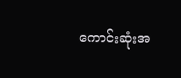ကောင်းဆုံးအ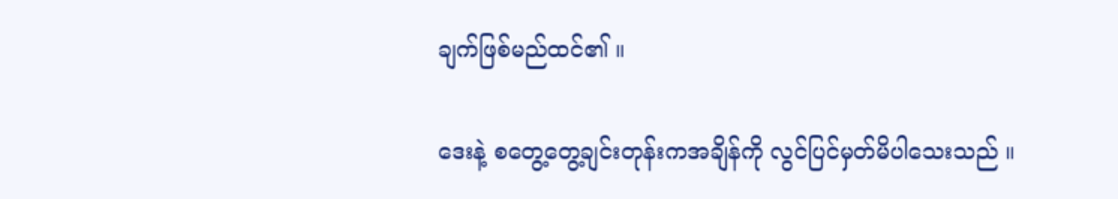ချက်ဖြစ်မည်ထင်၏ ။

ဒေးနဲ့ စတွေ့တွေ့ချင်းတုန်းကအချိန်ကို လွင်ပြင်မှတ်မိပါသေးသည် ။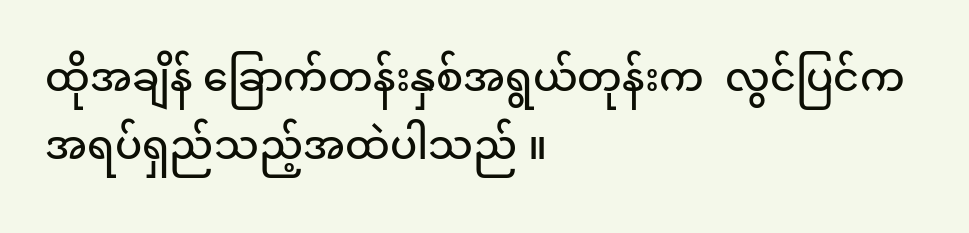ထိုအချိန် ခြောက်တန်းနှစ်အရွယ်တုန်းက  လွင်ပြင်က အရပ်ရှည်သည့်အထဲပါသည် ။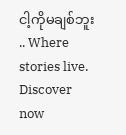ငါ့ကိုမချစ်ဘူး .. Where stories live. Discover now